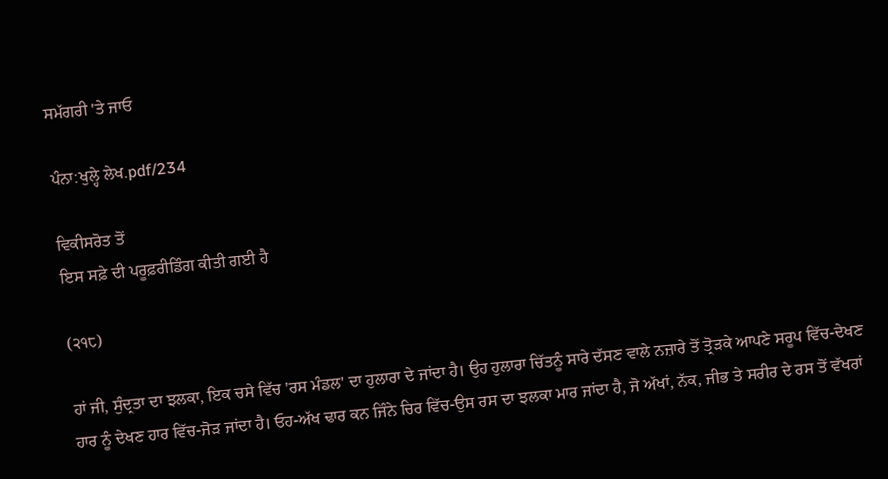ਸਮੱਗਰੀ 'ਤੇ ਜਾਓ

ਪੰਨਾ:ਖੁਲ੍ਹੇ ਲੇਖ.pdf/234

ਵਿਕੀਸਰੋਤ ਤੋਂ
ਇਸ ਸਫ਼ੇ ਦੀ ਪਰੂਫ਼ਰੀਡਿੰਗ ਕੀਤੀ ਗਈ ਹੈ

(੨੧੮)

ਹਾਂ ਜੀ, ਸੁੰਦ੍ਰਤਾ ਦਾ ਝਲਕਾ, ਇਕ ਚਸੇ ਵਿੱਚ 'ਰਸ ਮੰਡਲ' ਦਾ ਹੁਲਾਰਾ ਦੇ ਜਾਂਦਾ ਹੈ। ਉਹ ਹੁਲਾਰਾ ਚਿੱਤਨੂੰ ਸਾਰੇ ਦੱਸਣ ਵਾਲੇ ਨਜ਼ਾਰੇ ਤੋਂ ਤ੍ਰੋੜਕੇ ਆਪਣੇ ਸਰੂਪ ਵਿੱਚ-ਦੇਖਣ ਹਾਰ ਨੂੰ ਦੇਖਣ ਹਾਰ ਵਿੱਚ-ਜੋੜ ਜਾਂਦਾ ਹੈ। ਓਹ-ਅੱਖ ਢਾਰ ਕਨ ਜਿੰਨੇ ਚਿਰ ਵਿੱਚ-ਉਸ ਰਸ ਦਾ ਝਲਕਾ ਮਾਰ ਜਾਂਦਾ ਹੈ, ਜੋ ਅੱਖਾਂ, ਨੱਕ, ਜੀਭ ਤੇ ਸਰੀਰ ਦੇ ਰਸ ਤੋਂ ਵੱਖਰਾਂ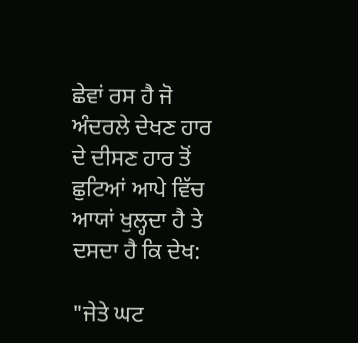ਛੇਵਾਂ ਰਸ ਹੈ ਜੋ ਅੰਦਰਲੇ ਦੇਖਣ ਹਾਰ ਦੇ ਦੀਸਣ ਹਾਰ ਤੋਂ ਛੁਟਿਆਂ ਆਪੇ ਵਿੱਚ ਆਯਾਂ ਖੁਲ੍ਹਦਾ ਹੈ ਤੇ ਦਸਦਾ ਹੈ ਕਿ ਦੇਖ:

"ਜੇਤੇ ਘਟ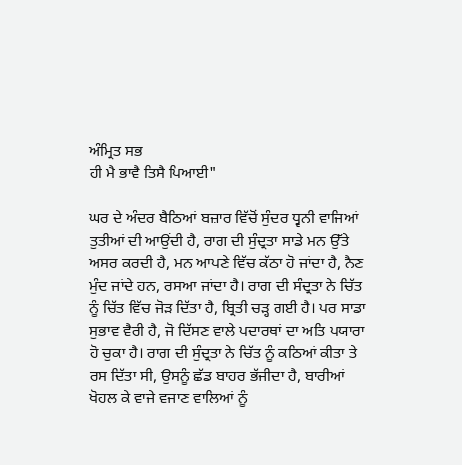ਅੰਮ੍ਰਿਤ ਸਭ
ਹੀ ਮੈ ਭਾਵੈ ਤਿਸੈ ਪਿਆਈ"

ਘਰ ਦੇ ਅੰਦਰ ਬੈਠਿਆਂ ਬਜ਼ਾਰ ਵਿੱਚੋਂ ਸੁੰਦਰ ਧ੍ਵਨੀ ਵਾਜਿਆਂ ਤੁਤੀਆਂ ਦੀ ਆਉਂਦੀ ਹੈ, ਰਾਗ ਦੀ ਸੁੰਦ੍ਰਤਾ ਸਾਡੇ ਮਨ ਉੱਤੇ ਅਸਰ ਕਰਦੀ ਹੈ, ਮਨ ਆਪਣੇ ਵਿੱਚ ਕੱਠਾ ਹੋ ਜਾਂਦਾ ਹੈ, ਨੈਣ ਮੁੰਦ ਜਾਂਦੇ ਹਨ, ਰਸਆ ਜਾਂਦਾ ਹੈ। ਰਾਗ ਦੀ ਸੰਦ੍ਰਤਾ ਨੇ ਚਿੱਤ ਨੂੰ ਚਿੱਤ ਵਿੱਚ ਜੋੜ ਦਿੱਤਾ ਹੈ, ਬ੍ਰਿਤੀ ਚੜ੍ਹ ਗਈ ਹੈ। ਪਰ ਸਾਡਾ ਸੁਭਾਵ ਵੈਰੀ ਹੈ, ਜੋ ਦਿੱਸਣ ਵਾਲੇ ਪਦਾਰਥਾਂ ਦਾ ਅਤਿ ਪਯਾਰਾ ਹੋ ਚੁਕਾ ਹੈ। ਰਾਗ ਦੀ ਸੁੰਦ੍ਰਤਾ ਨੇ ਚਿੱਤ ਨੂੰ ਕਠਿਆਂ ਕੀਤਾ ਤੇ ਰਸ ਦਿੱਤਾ ਸੀ, ਉਸਨੂੰ ਛੱਡ ਬਾਹਰ ਭੱਜੀਦਾ ਹੈ, ਬਾਰੀਆਂ ਖੋਹਲ ਕੇ ਵਾਜੇ ਵਜਾਣ ਵਾਲਿਆਂ ਨੂੰ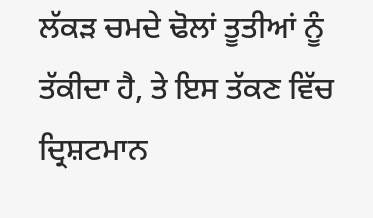ਲੱਕੜ ਚਮਦੇ ਢੋਲਾਂ ਤੂਤੀਆਂ ਨੂੰ ਤੱਕੀਦਾ ਹੈ, ਤੇ ਇਸ ਤੱਕਣ ਵਿੱਚ ਦ੍ਰਿਸ਼ਟਮਾਨ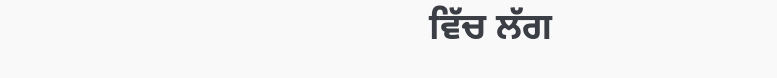ਵਿੱਚ ਲੱਗ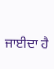ਜਾਈਦਾ ਹੈ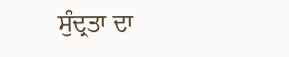ਸੁੰਦ੍ਰਤਾ ਦਾ